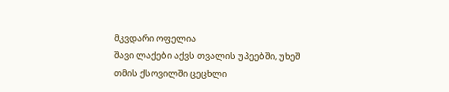მკვდარი ოფელია
შავი ლაქები აქვს თვალის უპეებში, უხეშ თმის ქსოვილში ცეცხლი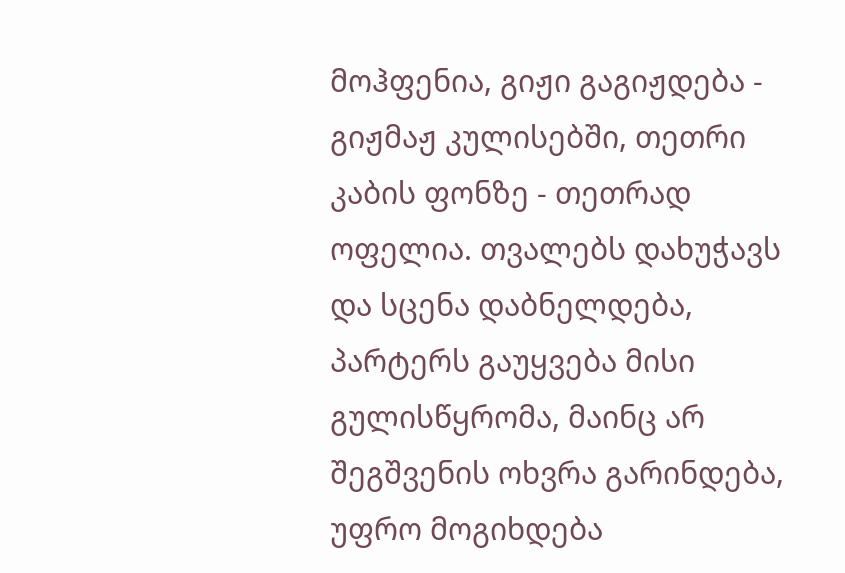მოჰფენია, გიჟი გაგიჟდება - გიჟმაჟ კულისებში, თეთრი კაბის ფონზე - თეთრად ოფელია. თვალებს დახუჭავს და სცენა დაბნელდება, პარტერს გაუყვება მისი გულისწყრომა, მაინც არ შეგშვენის ოხვრა გარინდება, უფრო მოგიხდება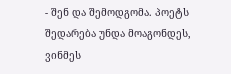- შენ და შემოდგომა. პოეტს შედარება უნდა მოაგონდეს, ვინმეს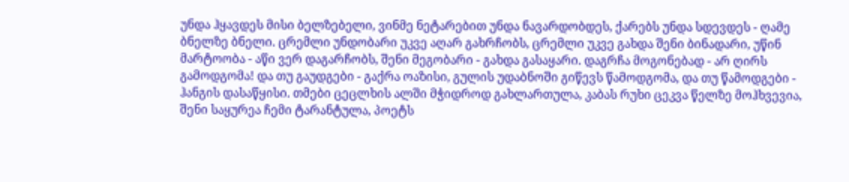უნდა ჰყავდეს მისი ბელზებელი, ვინმე ნეტარებით უნდა ნავარდობდეს, ქარებს უნდა სდევდეს - ღამე ბნელზე ბნელი. ცრემლი უნდობარი უკვე აღარ გახრჩობს, ცრემლი უკვე გახდა შენი ბინადარი, უწინ მარტოობა - აწი ვერ დაგარჩობს, შენი მეგობარი - გახდა გასაყარი. დაგრჩა მოგონებად - არ ღირს გამოდგომა! და თუ გაუდგები - გაქრა ოაზისი, გულის უდაბნოში გიწევს წამოდგომა, და თუ წამოდგები - ჰანგის დასაწყისი. თმები ცეცლხის ალში მჭიდროდ გახლართულა, კაბას რუხი ცეკვა წელზე მოჰხვევია, შენი საყურეა ჩემი ტარანტულა, პოეტს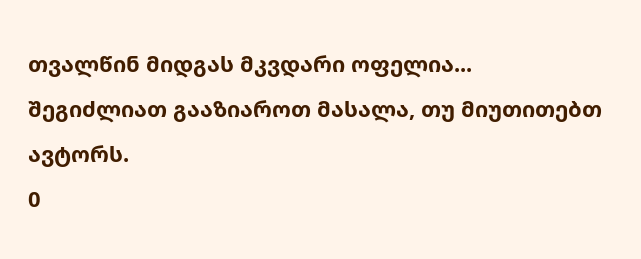თვალწინ მიდგას მკვდარი ოფელია...
შეგიძლიათ გააზიაროთ მასალა, თუ მიუთითებთ ავტორს.
0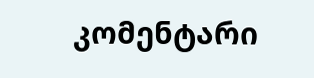კომენტარი